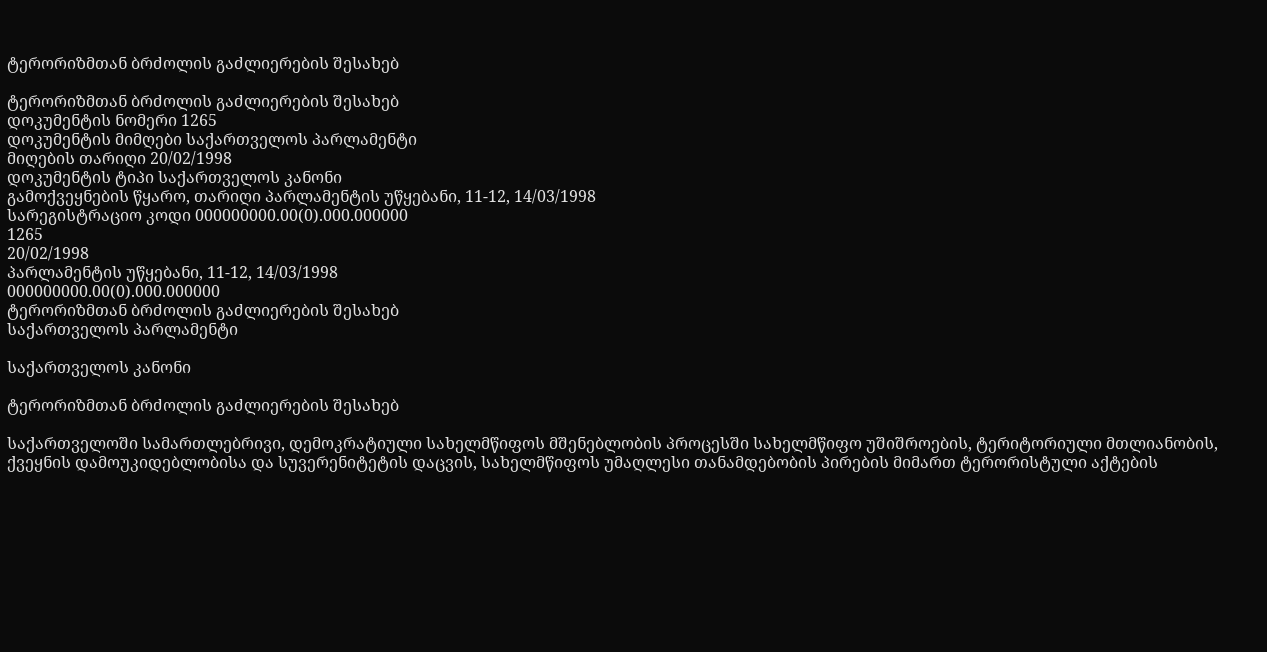ტერორიზმთან ბრძოლის გაძლიერების შესახებ

ტერორიზმთან ბრძოლის გაძლიერების შესახებ
დოკუმენტის ნომერი 1265
დოკუმენტის მიმღები საქართველოს პარლამენტი
მიღების თარიღი 20/02/1998
დოკუმენტის ტიპი საქართველოს კანონი
გამოქვეყნების წყარო, თარიღი პარლამენტის უწყებანი, 11-12, 14/03/1998
სარეგისტრაციო კოდი 000000000.00(0).000.000000
1265
20/02/1998
პარლამენტის უწყებანი, 11-12, 14/03/1998
000000000.00(0).000.000000
ტერორიზმთან ბრძოლის გაძლიერების შესახებ
საქართველოს პარლამენტი

საქართველოს კანონი

ტერორიზმთან ბრძოლის გაძლიერების შესახებ

საქართველოში სამართლებრივი, დემოკრატიული სახელმწიფოს მშენებლობის პროცესში სახელმწიფო უშიშროების, ტერიტორიული მთლიანობის, ქვეყნის დამოუკიდებლობისა და სუვერენიტეტის დაცვის, სახელმწიფოს უმაღლესი თანამდებობის პირების მიმართ ტერორისტული აქტების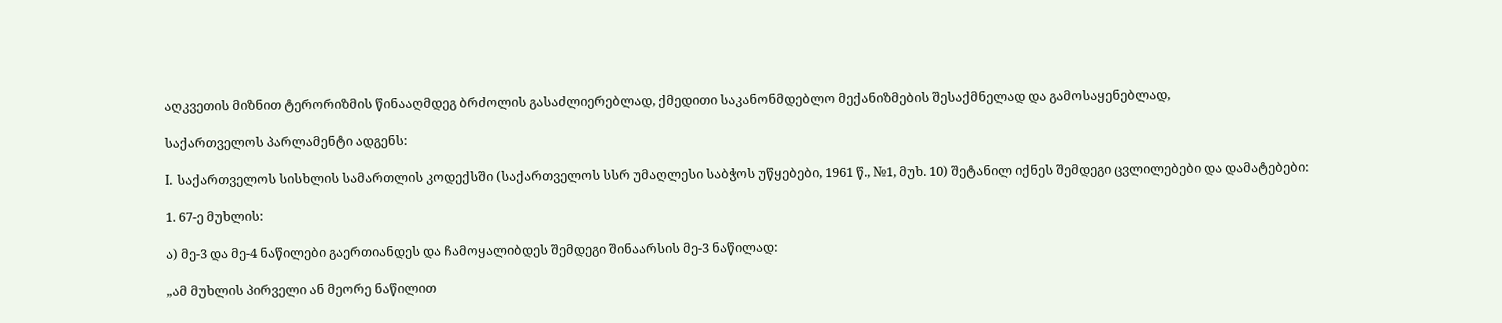აღკვეთის მიზნით ტერორიზმის წინააღმდეგ ბრძოლის გასაძლიერებლად, ქმედითი საკანონმდებლო მექანიზმების შესაქმნელად და გამოსაყენებლად,

საქართველოს პარლამენტი ადგენს:

I. საქართველოს სისხლის სამართლის კოდექსში (საქართველოს სსრ უმაღლესი საბჭოს უწყებები, 1961 წ., №1, მუხ. 10) შეტანილ იქნეს შემდეგი ცვლილებები და დამატებები:

1. 67-ე მუხლის:

ა) მე-3 და მე-4 ნაწილები გაერთიანდეს და ჩამოყალიბდეს შემდეგი შინაარსის მე-3 ნაწილად:

„ამ მუხლის პირველი ან მეორე ნაწილით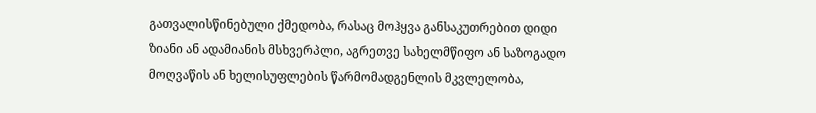გათვალისწინებული ქმედობა, რასაც მოჰყვა განსაკუთრებით დიდი ზიანი ან ადამიანის მსხვერპლი, აგრეთვე სახელმწიფო ან საზოგადო მოღვაწის ან ხელისუფლების წარმომადგენლის მკვლელობა,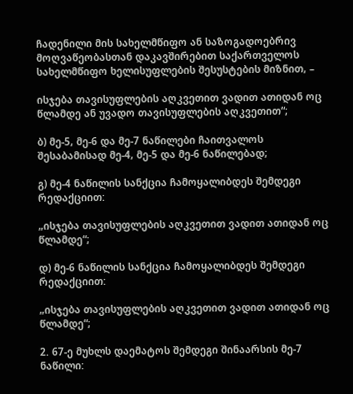ჩადენილი მის სახელმწიფო ან საზოგადოებრივ მოღვაწეობასთან დაკავშირებით საქართველოს სახელმწიფო ხელისუფლების შესუსტების მიზნით, –

ისჯება თავისუფლების აღკვეთით ვადით ათიდან ოც წლამდე ან უვადო თავისუფლების აღკვეთით“;

ბ) მე-5, მე-6 და მე-7 ნაწილები ჩაითვალოს შესაბამისად მე-4, მე-5 და მე-6 ნაწილებად;

გ) მე-4 ნაწილის სანქცია ჩამოყალიბდეს შემდეგი რედაქციით:

„ისჯება თავისუფლების აღკვეთით ვადით ათიდან ოც წლამდე“;

დ) მე-6 ნაწილის სანქცია ჩამოყალიბდეს შემდეგი რედაქციით:

„ისჯება თავისუფლების აღკვეთით ვადით ათიდან ოც წლამდე“;

2. 67-ე მუხლს დაემატოს შემდეგი შინაარსის მე-7 ნაწილი: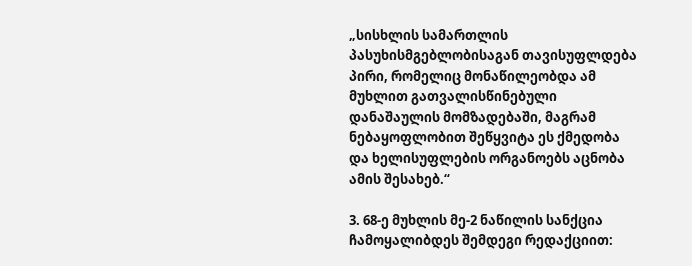„სისხლის სამართლის პასუხისმგებლობისაგან თავისუფლდება პირი, რომელიც მონაწილეობდა ამ მუხლით გათვალისწინებული დანაშაულის მომზადებაში, მაგრამ ნებაყოფლობით შეწყვიტა ეს ქმედობა და ხელისუფლების ორგანოებს აცნობა ამის შესახებ.“

3. 68-ე მუხლის მე-2 ნაწილის სანქცია ჩამოყალიბდეს შემდეგი რედაქციით: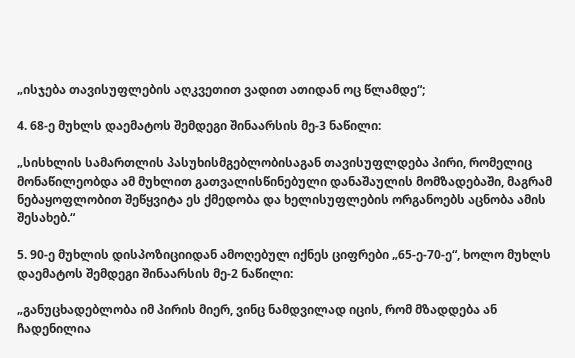„ისჯება თავისუფლების აღკვეთით ვადით ათიდან ოც წლამდე“;

4. 68-ე მუხლს დაემატოს შემდეგი შინაარსის მე-3 ნაწილი:

„სისხლის სამართლის პასუხისმგებლობისაგან თავისუფლდება პირი, რომელიც მონაწილეობდა ამ მუხლით გათვალისწინებული დანაშაულის მომზადებაში, მაგრამ ნებაყოფლობით შეწყვიტა ეს ქმედობა და ხელისუფლების ორგანოებს აცნობა ამის შესახებ.“

5. 90-ე მუხლის დისპოზიციიდან ამოღებულ იქნეს ციფრები „65-ე-70-ე“, ხოლო მუხლს დაემატოს შემდეგი შინაარსის მე-2 ნაწილი:

„განუცხადებლობა იმ პირის მიერ, ვინც ნამდვილად იცის, რომ მზადდება ან ჩადენილია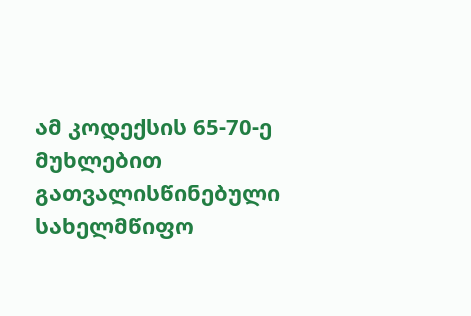ამ კოდექსის 65-70-ე მუხლებით გათვალისწინებული სახელმწიფო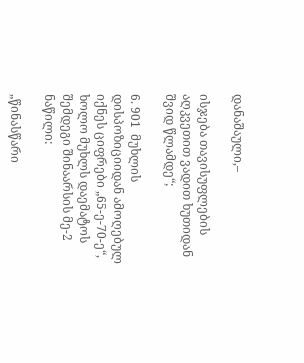დანაშაული,–

ისჯება თავისუფლების აღკვეთით ვადით ხუთიდან შვიდ წლამდე“;

6. 901  მუხლის დისპოზიციიდან ამოღებულ იქნეს ციფრები „65-ე-70-ე“, ხოლო მუხლს დაემატოს შემდეგი შინაარსის მე-2 ნაწილი:

„წინასწარი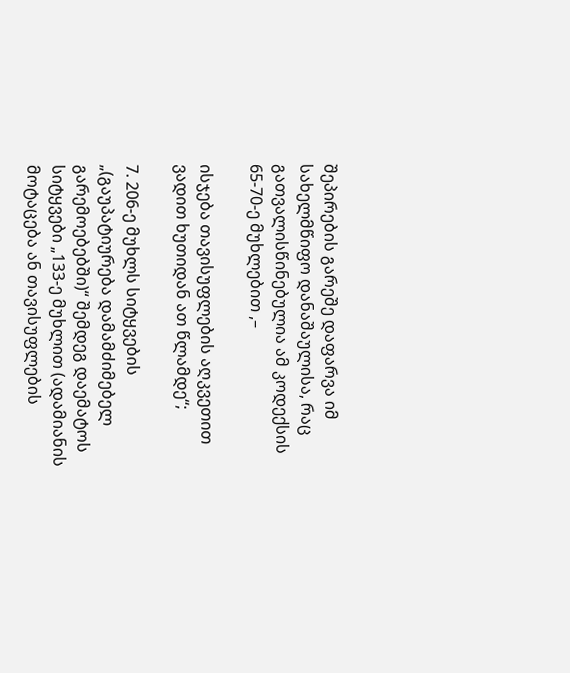შეპირების გარეშე დაფარვა იმ სახელმწიფო დანაშაულისა, რაც გათვალისწინებულია ამ კოდექსის 65-70-ე მუხლებით ,–

ისჯება თავისუფლების აღკვეთით ვადით ხუთიდან ათ წლამდე“;

7. 206-ე მუხლს სიტყვების „(გაუპატიურება დამამძიმებელ გარემოებებში)“ შემდეგ დაემატოს სიტყვები „133-ე მუხლით (ადამიანის მოტაცება ან თავისუფლების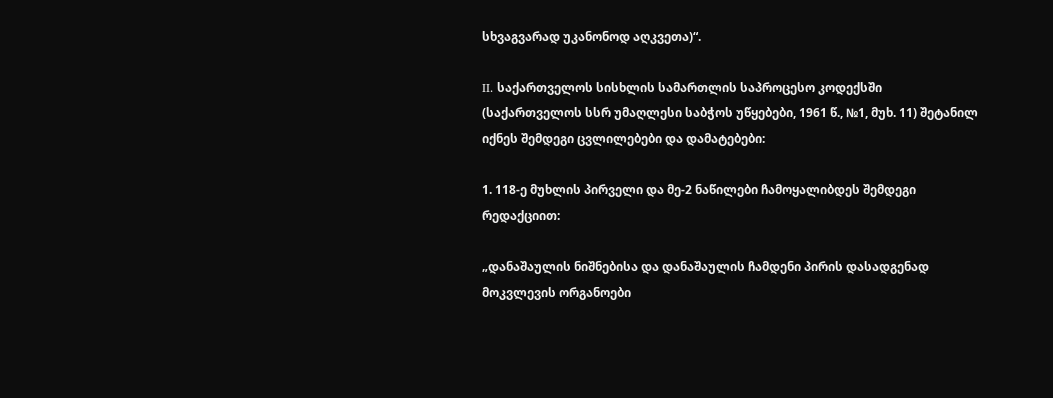სხვაგვარად უკანონოდ აღკვეთა)“.

II. საქართველოს სისხლის სამართლის საპროცესო კოდექსში (საქართველოს სსრ უმაღლესი საბჭოს უწყებები, 1961 წ., №1, მუხ. 11) შეტანილ იქნეს შემდეგი ცვლილებები და დამატებები:

1. 118-ე მუხლის პირველი და მე-2 ნაწილები ჩამოყალიბდეს შემდეგი რედაქციით:

„დანაშაულის ნიშნებისა და დანაშაულის ჩამდენი პირის დასადგენად მოკვლევის ორგანოები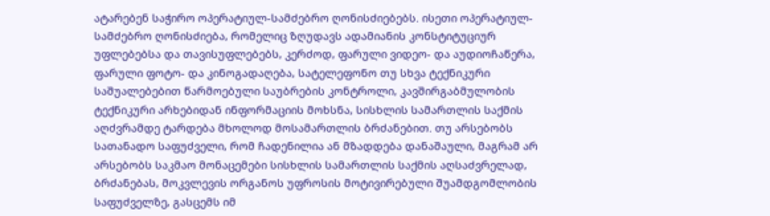ატარებენ საჭირო ოპერატიულ-სამძებრო ღონისძიებებს. ისეთი ოპერატიულ-სამძებრო ღონისძიება, რომელიც ზღუდავს ადამიანის კონსტიტუციურ უფლებებსა და თავისუფლებებს, კერძოდ, ფარული ვიდეო- და აუდიოჩაწერა, ფარული ფოტო- და კინოგადაღება, სატელეფონო თუ სხვა ტექნიკური საშუალებებით წარმოებული საუბრების კონტროლი, კავშირგაბმულობის ტექნიკური არხებიდან ინფორმაციის მოხსნა, სისხლის სამართლის საქმის აღძვრამდე ტარდება მხოლოდ მოსამართლის ბრძანებით. თუ არსებობს სათანადო საფუძველი, რომ ჩადენილია ან მზადდება დანაშაული, მაგრამ არ არსებობს საკმაო მონაცემები სისხლის სამართლის საქმის აღსაძვრელად, ბრძანებას, მოკვლევის ორგანოს უფროსის მოტივირებული შუამდგომლობის საფუძველზე, გასცემს იმ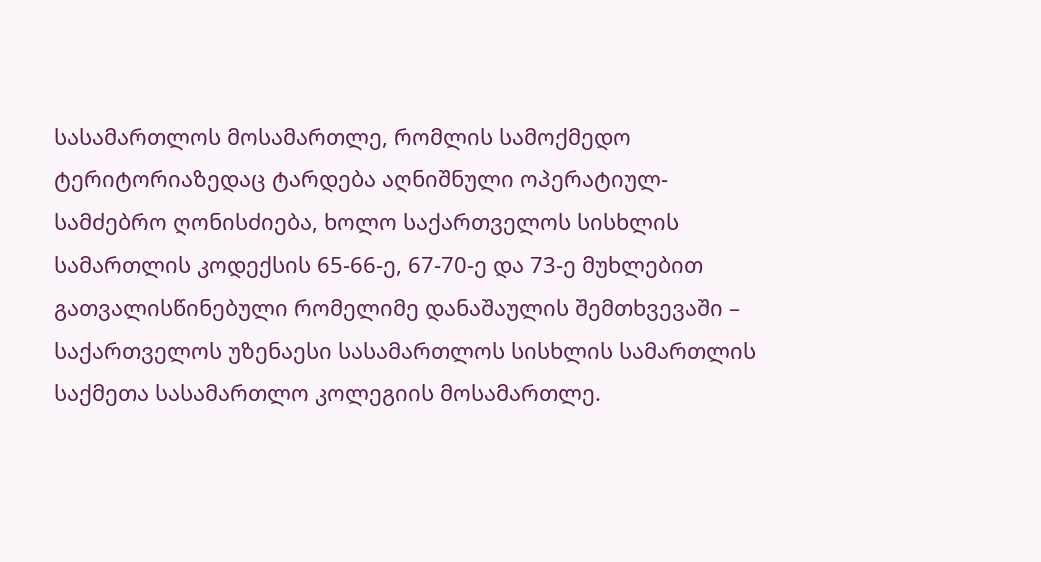სასამართლოს მოსამართლე, რომლის სამოქმედო ტერიტორიაზედაც ტარდება აღნიშნული ოპერატიულ-სამძებრო ღონისძიება, ხოლო საქართველოს სისხლის სამართლის კოდექსის 65-66-ე, 67-70-ე და 73-ე მუხლებით გათვალისწინებული რომელიმე დანაშაულის შემთხვევაში – საქართველოს უზენაესი სასამართლოს სისხლის სამართლის საქმეთა სასამართლო კოლეგიის მოსამართლე.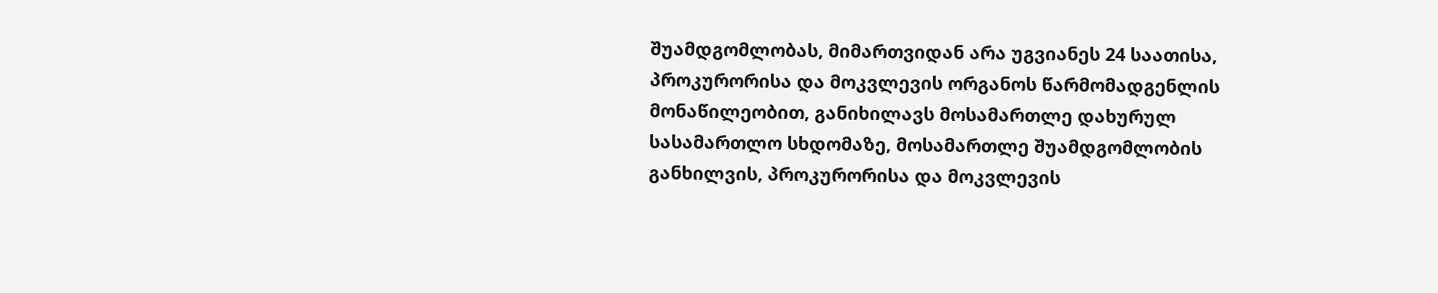შუამდგომლობას, მიმართვიდან არა უგვიანეს 24 საათისა, პროკურორისა და მოკვლევის ორგანოს წარმომადგენლის მონაწილეობით, განიხილავს მოსამართლე დახურულ სასამართლო სხდომაზე, მოსამართლე შუამდგომლობის განხილვის, პროკურორისა და მოკვლევის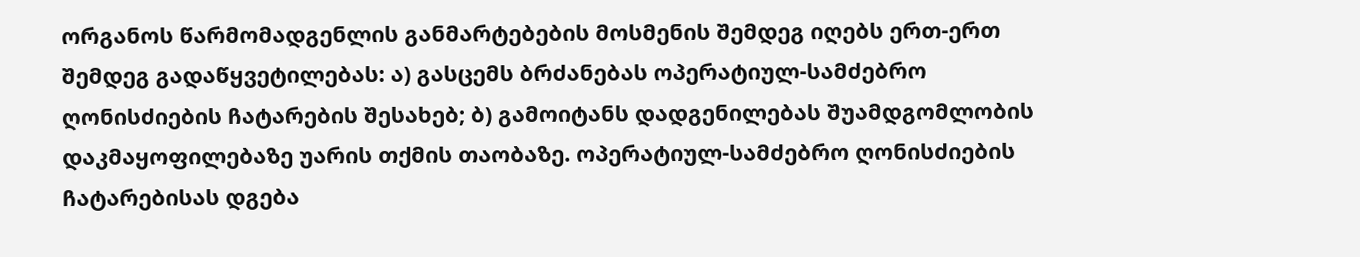ორგანოს წარმომადგენლის განმარტებების მოსმენის შემდეგ იღებს ერთ-ერთ შემდეგ გადაწყვეტილებას: ა) გასცემს ბრძანებას ოპერატიულ-სამძებრო ღონისძიების ჩატარების შესახებ; ბ) გამოიტანს დადგენილებას შუამდგომლობის დაკმაყოფილებაზე უარის თქმის თაობაზე. ოპერატიულ-სამძებრო ღონისძიების ჩატარებისას დგება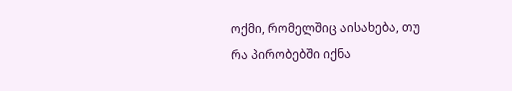ოქმი, რომელშიც აისახება, თუ რა პირობებში იქნა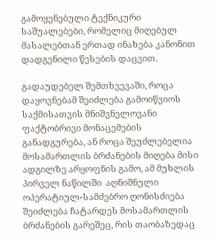გამოყენებული ტექნიკური საშუალებები, რომელიც მიღებულ მასალებთან ერთად ინახება კანონით დადგენილი წესების დაცვით.

გადაუდებელ შემთხვევაში, როცა დაყოვნებამ შეიძლება გამოიწვიოს საქმისათვის მნიშვნელოვანი ფაქტობრივი მონაცემების განადგურება, ან როცა შეუძლებელია მოსამართლის ბრძანების მიღება მისი ადგილზე არყოფნის გამო, ამ მუხლის პირველ ნაწილში  აღნიშნული ოპერატიულ-სამძებრო ღონისძიება შეიძლება ჩატარდეს მოსამართლის ბრძანების გარეშეც, რის თაობაზედაც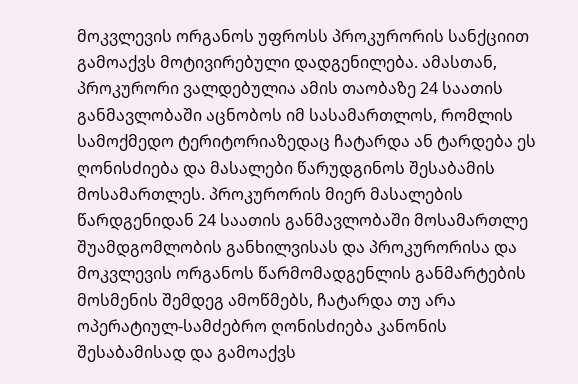მოკვლევის ორგანოს უფროსს პროკურორის სანქციით გამოაქვს მოტივირებული დადგენილება. ამასთან, პროკურორი ვალდებულია ამის თაობაზე 24 საათის განმავლობაში აცნობოს იმ სასამართლოს, რომლის სამოქმედო ტერიტორიაზედაც ჩატარდა ან ტარდება ეს ღონისძიება და მასალები წარუდგინოს შესაბამის მოსამართლეს. პროკურორის მიერ მასალების წარდგენიდან 24 საათის განმავლობაში მოსამართლე შუამდგომლობის განხილვისას და პროკურორისა და მოკვლევის ორგანოს წარმომადგენლის განმარტების მოსმენის შემდეგ ამოწმებს, ჩატარდა თუ არა ოპერატიულ-სამძებრო ღონისძიება კანონის შესაბამისად და გამოაქვს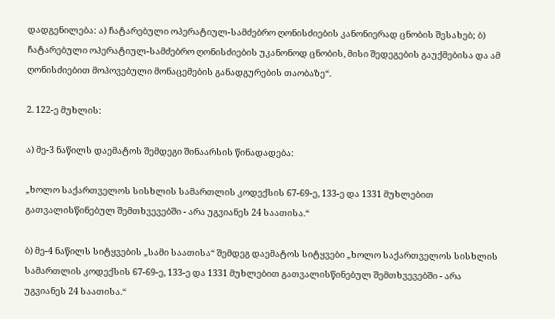დადგენილება: ა) ჩატარებული ოპერატიულ-სამძებრო ღონისძიების კანონიერად ცნობის შესახებ; ბ) ჩატარებული ოპერატიულ-სამძებრო ღონისძიების უკანონოდ ცნობის, მისი შედეგების გაუქმებისა და ამ ღონისძიებით მოპოვებული მონაცემების განადგურების თაობაზე“.

2. 122-ე მუხლის:

ა) მე-3 ნაწილს დაემატოს შემდეგი შინაარსის წინადადება:

„ხოლო საქართველოს სისხლის სამართლის კოდექსის 67-69-ე, 133-ე და 1331 მუხლებით გათვალისწინებულ შემთხვევებში - არა უგვიანეს 24 საათისა.“

ბ) მე-4 ნაწილს სიტყვების „სამი საათისა“ შემდეგ დაემატოს სიტყვები „ხოლო საქართველოს სისხლის სამართლის კოდექსის 67-69-ე, 133-ე და 1331 მუხლებით გათვალისწინებულ შემთხვევებში - არა უგვიანეს 24 საათისა.“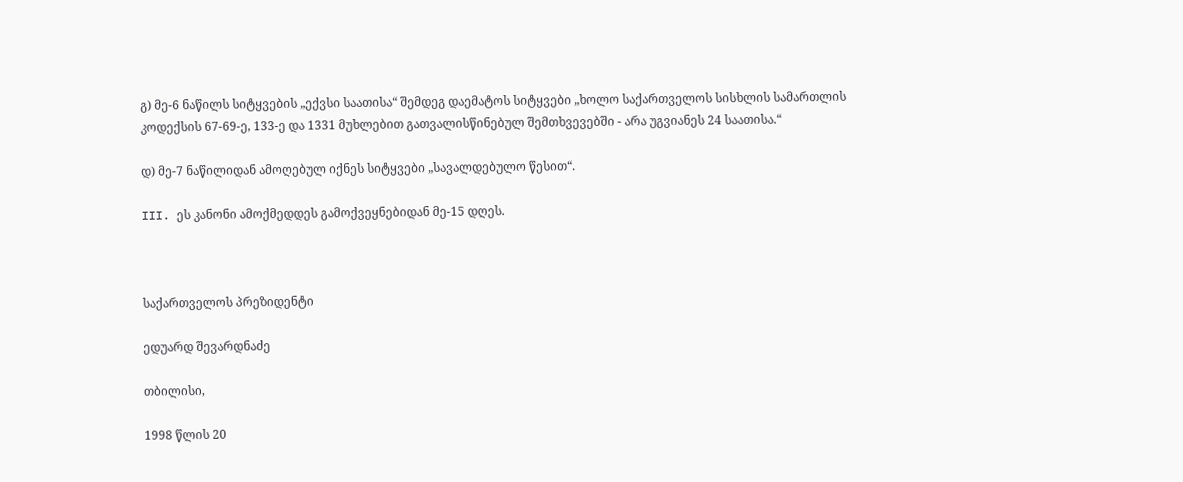გ) მე-6 ნაწილს სიტყვების „ექვსი საათისა“ შემდეგ დაემატოს სიტყვები „ხოლო საქართველოს სისხლის სამართლის კოდექსის 67-69-ე, 133-ე და 1331 მუხლებით გათვალისწინებულ შემთხვევებში - არა უგვიანეს 24 საათისა.“

დ) მე-7 ნაწილიდან ამოღებულ იქნეს სიტყვები „სავალდებულო წესით“.

III. ეს კანონი ამოქმედდეს გამოქვეყნებიდან მე-15 დღეს.



საქართველოს პრეზიდენტი

ედუარდ შევარდნაძე

თბილისი,

1998 წლის 20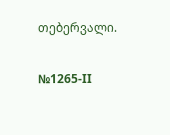თებერვალი.

№1265-II